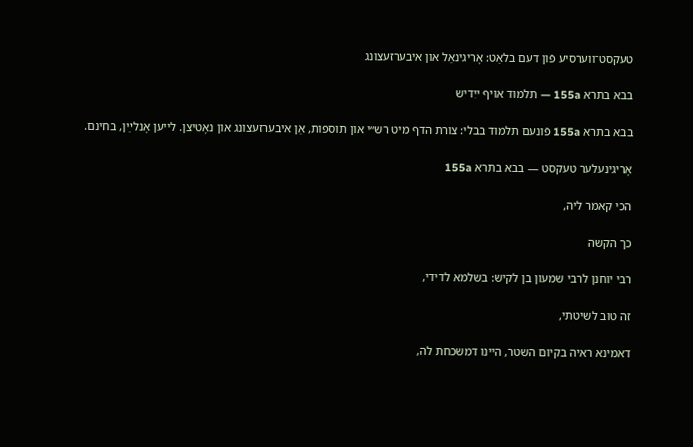טעקסט־ווערסיע פֿון דעם בלאַט: אָריגינאַל און איבערזעצונג

בבא בתרא 155a — תלמוד אויף ייִדיש

בבא בתרא 155a פֿונעם תלמוד בבלי: צורת הדף מיט רש״י און תוספות, אַן איבערזעצונג און נאָטיצן. לייען אָנלײַן, בחינם.

אָריגינעלער טעקסט — בבא בתרא 155a

הכי קאמר ליה,

כך הקשה

רבי יוחנן לרבי שמעון בן לקיש: בשלמא לדידי,

זה טוב לשיטתי,

דאמינא ראיה בקיום השטר, היינו דמשכחת לה,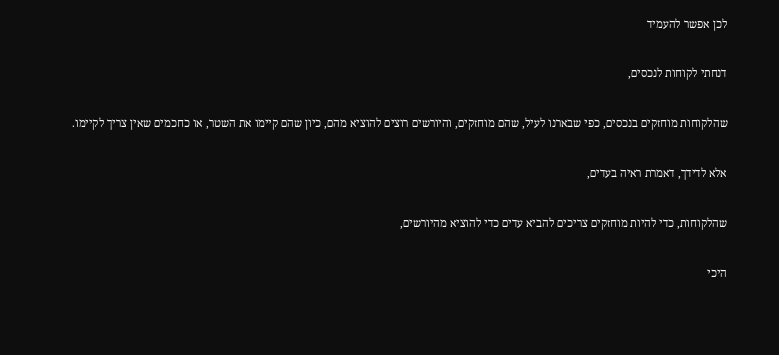לכן אפשר להעמיד

דנחתי לקוחות לנכסים,

שהלקוחות מוחזקים בנכסים, כפי שבארנו לעיל, שהם מוחזקים, והיורשים רוצים להוציא מהם, כיון שהם קיימו את השטר, או כחכמים שאין צריך לקיימו.

אלא לדידך, דאמרת ראיה בעדים,

שהלקוחות, כדי להיות מוחזקים צריכים להביא עדים כדי להוציא מהיורשים,

היכי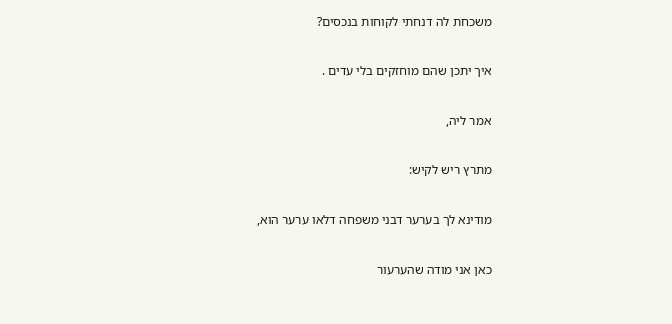משכחת לה דנחתי לקוחות בנכסים?

איך יתכן שהם מוחזקים בלי עדים .

אמר ליה,

מתרץ ריש לקיש:

מודינא לך בערער דבני משפחה דלאו ערער הוא,

כאן אני מודה שהערעור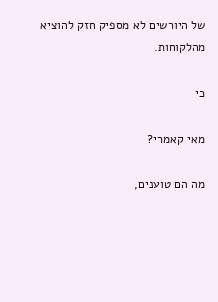של היורשים לא מספיק חזק להוציא מהלקוחות.

כי

מאי קאמרי?

מה הם טוענים,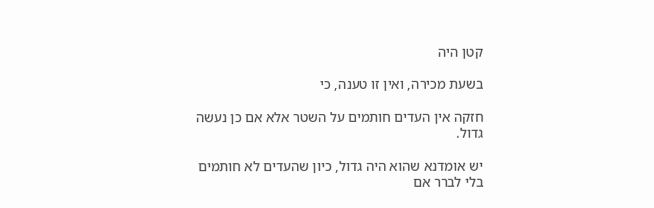קטן היה

בשעת מכירה, ואין זו טענה, כי

חזקה אין העדים חותמים על השטר אלא אם כן נעשה גדול.

יש אומדנא שהוא היה גדול, כיון שהעדים לא חותמים בלי לברר אם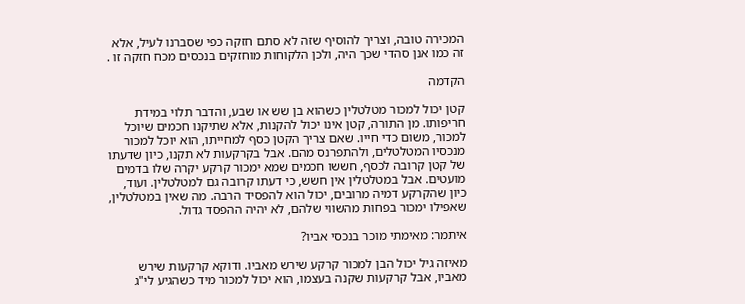המכירה טובה, וצריך להוסיף שזה לא סתם חזקה כפי שסברנו לעיל, אלא זה כמו אנן סהדי שכך היה, ולכן הלקוחות מוחזקים בנכסים מכח חזקה זו .

הקדמה

קטן יכול למכור מטלטלין כשהוא בן שש או שבע, והדבר תלוי במידת חריפותו. מן התורה, קטן אינו יכול להקנות, אלא שתיקנו חכמים שיוכל למכור, משום כדי חייו. שאם צריך הקטן כסף למחייתו, הוא יוכל למכור מנכסיו המטלטלים, ולהתפרנס מהם. אבל בקרקעות לא תקנו, כיון שדעתו של קטן קרובה לכסף, חששו חכמים שמא ימכור קרקע יקרה שלו בדמים מועטים. אבל במטלטלין אין חשש, כי דעתו קרובה גם למטלטלין. ועוד, כיון שהקרקע דמיה מרובים, יכול הוא להפסיד הרבה. מה שאין במטלטלין, שאפילו ימכור בפחות מהשווי שלהם, לא יהיה ההפסד גדול.

איתמר: מאימתי מוכר בנכסי אביו?

מאיזה גיל יכול הבן למכור קרקע שירש מאביו. ודוקא קרקעות שירש מאביו, אבל קרקעות שקנה בעצמו, הוא יכול למכור מיד כשהגיע לי"ג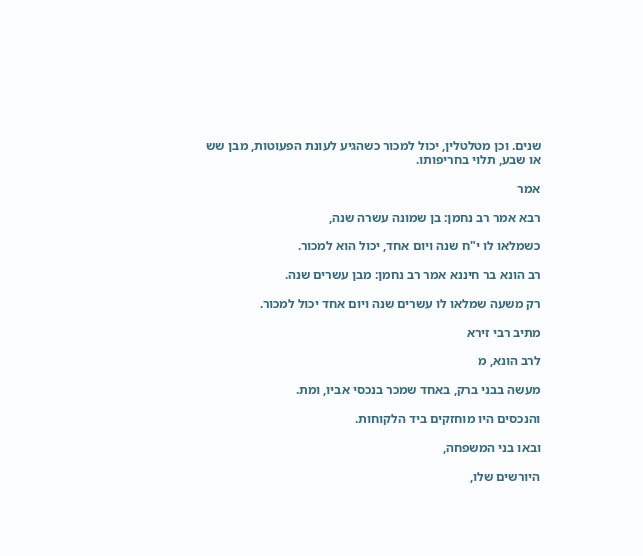שנים. וכן מטלטלין, יכול למכור כשהגיע לעונת הפעוטות, מבן שש או שבע, תלוי בחריפותו.

אמר

רבא אמר רב נחמן: בן שמונה עשרה שנה,

כשמלאו לו י"ח שנה ויום אחד, יכול הוא למכור.

רב הונא בר חיננא אמר רב נחמן: מבן עשרים שנה.

רק משעה שמלאו לו עשרים שנה ויום אחד יכול למכור.

מתיב רבי זירא

לרב הונא, מ

מעשה בבני ברק, באחד שמכר בנכסי אביו, ומת.

והנכסים היו מוחזקים ביד הלקוחות.

ובאו בני המשפחה,

היורשים שלו,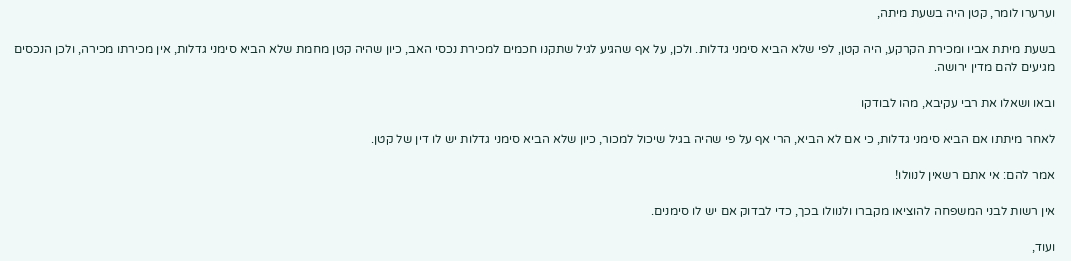וערערו לומר, קטן היה בשעת מיתה,

בשעת מיתת אביו ומכירת הקרקע, היה קטן, לפי שלא הביא סימני גדלות. ולכן, על אף שהגיע לגיל שתקנו חכמים למכירת נכסי האב, כיון שהיה קטן מחמת שלא הביא סימני גדלות, אין מכירתו מכירה, ולכן הנכסים מגיעים להם מדין ירושה.

ובאו ושאלו את רבי עקיבא, מהו לבודקו

לאחר מיתתו אם הביא סימני גדלות, כי אם לא הביא, הרי אף על פי שהיה בגיל שיכול למכור, כיון שלא הביא סימני גדלות יש לו דין של קטן.

אמר להם: אי אתם רשאין לנוולו!

אין רשות לבני המשפחה להוציאו מקברו ולנוולו בכך, כדי לבדוק אם יש לו סימנים.

ועוד,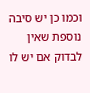וכמו כן יש סיבה נוספת שאין לבדוק אם יש לו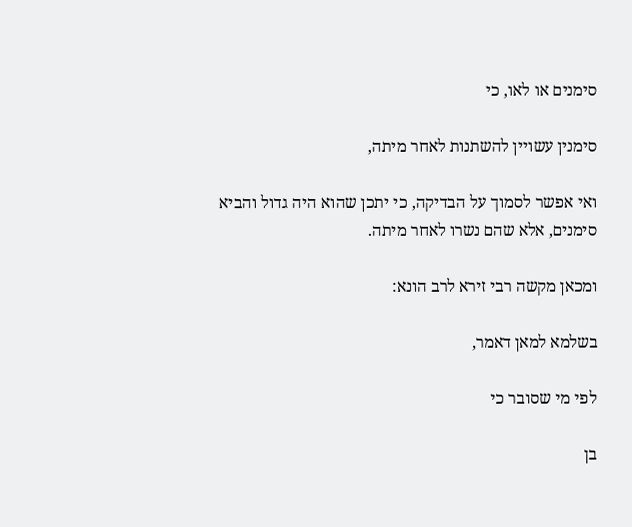סימנים או לאו, כי

סימנין עשויין להשתנות לאחר מיתה,

ואי אפשר לסמוך על הבדיקה, כי יתכן שהוא היה גדול והביא סימנים, אלא שהם נשרו לאחר מיתה.

ומכאן מקשה רבי זירא לרב הונא:

בשלמא למאן דאמר,

לפי מי שסובר כי

בן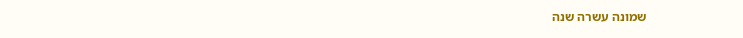שמונה עשרה שנה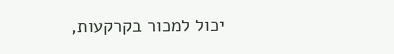יכול למכור בקרקעות,